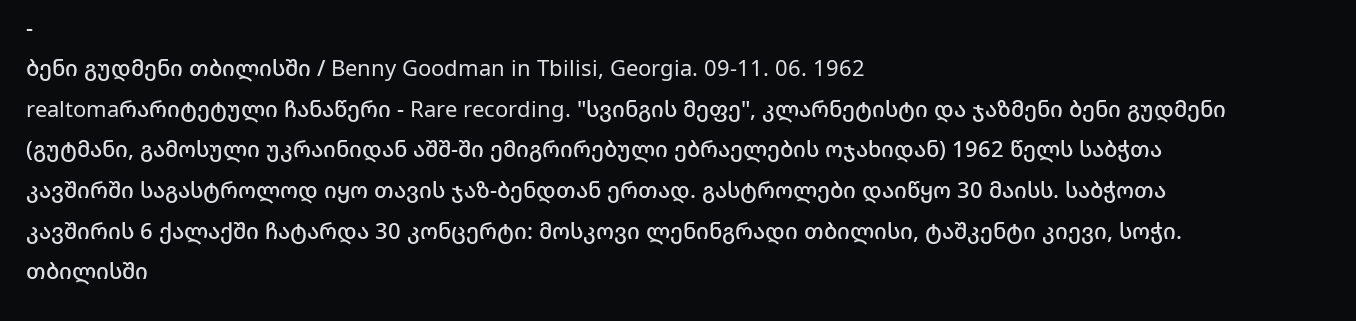-
ბენი გუდმენი თბილისში / Benny Goodman in Tbilisi, Georgia. 09-11. 06. 1962
realtomaრარიტეტული ჩანაწერი - Rare recording. "სვინგის მეფე", კლარნეტისტი და ჯაზმენი ბენი გუდმენი (გუტმანი, გამოსული უკრაინიდან აშშ-ში ემიგრირებული ებრაელების ოჯახიდან) 1962 წელს საბჭთა კავშირში საგასტროლოდ იყო თავის ჯაზ-ბენდთან ერთად. გასტროლები დაიწყო 30 მაისს. საბჭოთა კავშირის 6 ქალაქში ჩატარდა 30 კონცერტი: მოსკოვი ლენინგრადი თბილისი, ტაშკენტი კიევი, სოჭი. თბილისში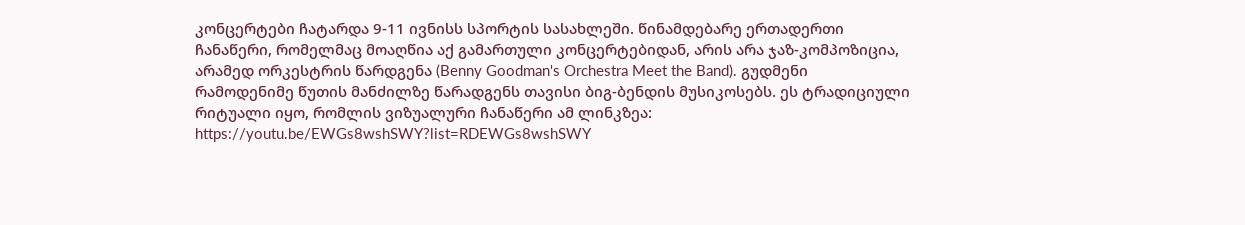კონცერტები ჩატარდა 9-11 ივნისს სპორტის სასახლეში. წინამდებარე ერთადერთი ჩანაწერი, რომელმაც მოაღწია აქ გამართული კონცერტებიდან, არის არა ჯაზ-კომპოზიცია, არამედ ორკესტრის წარდგენა (Benny Goodman's Orchestra Meet the Band). გუდმენი რამოდენიმე წუთის მანძილზე წარადგენს თავისი ბიგ-ბენდის მუსიკოსებს. ეს ტრადიციული რიტუალი იყო, რომლის ვიზუალური ჩანაწერი ამ ლინკზეა: https://youtu.be/EWGs8wshSWY?list=RDEWGs8wshSWY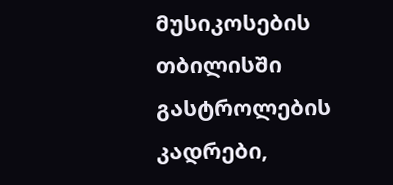მუსიკოსების თბილისში გასტროლების კადრები,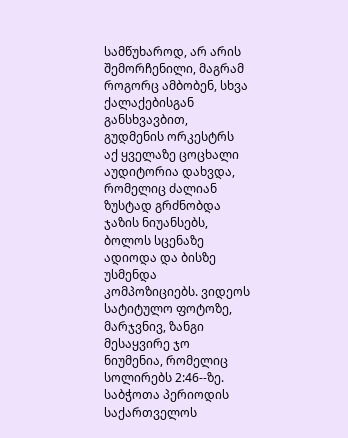სამწუხაროდ, არ არის შემორჩენილი, მაგრამ როგორც ამბობენ, სხვა ქალაქებისგან განსხვავბით, გუდმენის ორკესტრს აქ ყველაზე ცოცხალი აუდიტორია დახვდა, რომელიც ძალიან ზუსტად გრძნობდა ჯაზის ნიუანსებს, ბოლოს სცენაზე ადიოდა და ბისზე უსმენდა კომპოზიციებს. ვიდეოს სატიტულო ფოტოზე, მარჯვნივ, ზანგი მესაყვირე ჯო ნიუმენია, რომელიც სოლირებს 2:46--ზე. საბჭოთა პერიოდის საქართველოს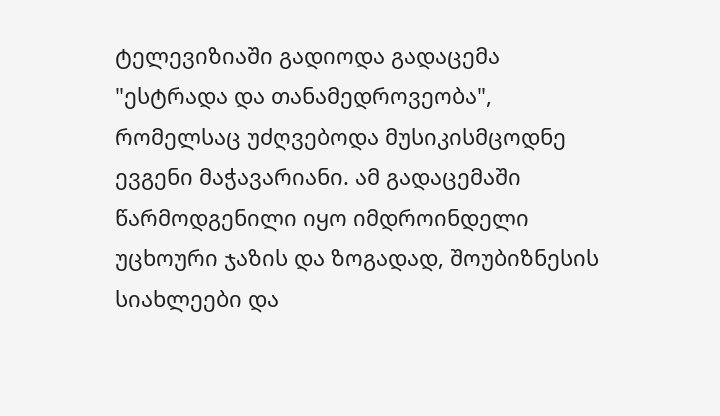ტელევიზიაში გადიოდა გადაცემა "ესტრადა და თანამედროვეობა", რომელსაც უძღვებოდა მუსიკისმცოდნე ევგენი მაჭავარიანი. ამ გადაცემაში წარმოდგენილი იყო იმდროინდელი უცხოური ჯაზის და ზოგადად, შოუბიზნესის სიახლეები და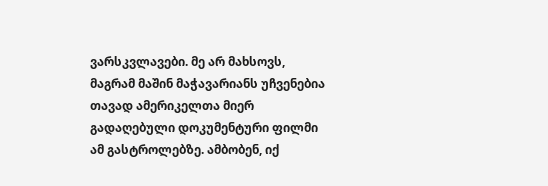ვარსკვლავები. მე არ მახსოვს, მაგრამ მაშინ მაჭავარიანს უჩვენებია თავად ამერიკელთა მიერ გადაღებული დოკუმენტური ფილმი ამ გასტროლებზე. ამბობენ, იქ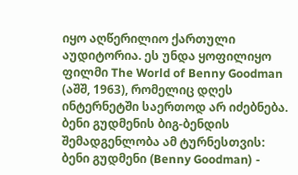იყო აღწერილიო ქართული აუდიტორია. ეს უნდა ყოფილიყო ფილმი The World of Benny Goodman (აშშ, 1963), რომელიც დღეს ინტერნეტში საერთოდ არ იძებნება. ბენი გუდმენის ბიგ-ბენდის შემადგენლობა ამ ტურნესთვის: ბენი გუდმენი (Benny Goodman) -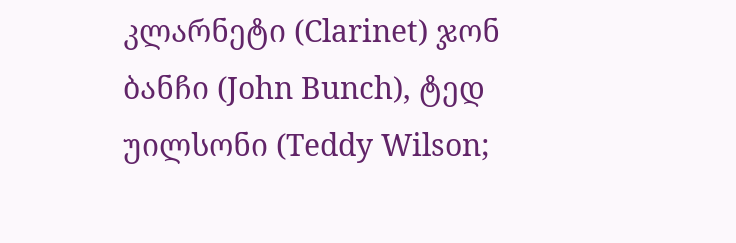კლარნეტი (Clarinet) ჯონ ბანჩი (John Bunch), ტედ უილსონი (Teddy Wilson;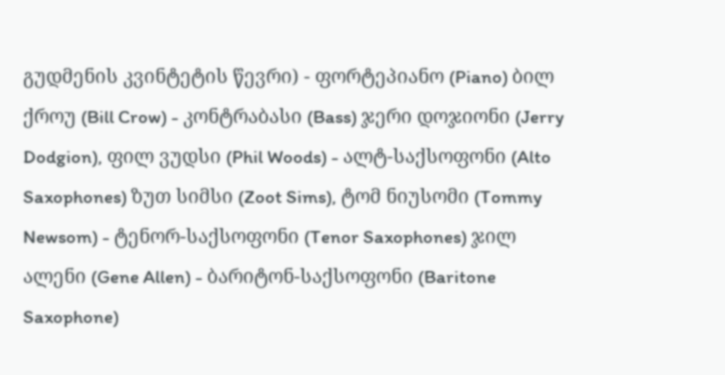გუდმენის კვინტეტის წევრი) - ფორტეპიანო (Piano) ბილ ქროუ (Bill Crow) - კონტრაბასი (Bass) ჯერი დოჯიონი (Jerry Dodgion), ფილ ვუდსი (Phil Woods) - ალტ-საქსოფონი (Alto Saxophones) ზუთ სიმსი (Zoot Sims), ტომ ნიუსომი (Tommy Newsom) - ტენორ-საქსოფონი (Tenor Saxophones) ჯილ ალენი (Gene Allen) - ბარიტონ-საქსოფონი (Baritone Saxophone)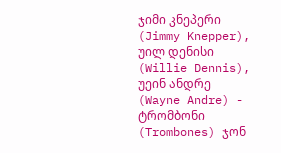ჯიმი კნეპერი (Jimmy Knepper), უილ დენისი (Willie Dennis), უეინ ანდრე (Wayne Andre) - ტრომბონი (Trombones) ჯონ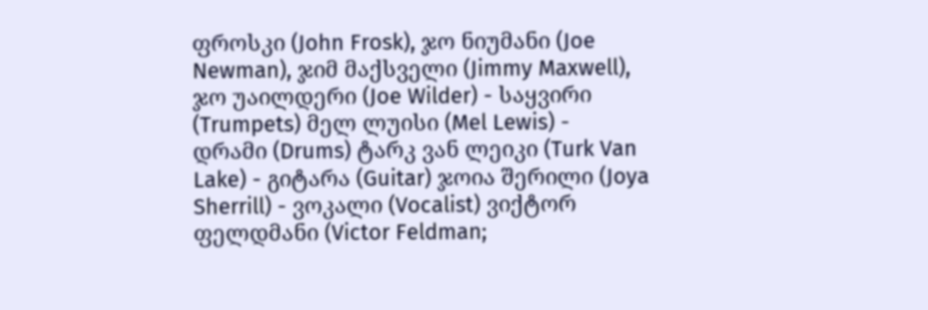ფროსკი (John Frosk), ჯო ნიუმანი (Joe Newman), ჯიმ მაქსველი (Jimmy Maxwell), ჯო უაილდერი (Joe Wilder) - საყვირი (Trumpets) მელ ლუისი (Mel Lewis) - დრამი (Drums) ტარკ ვან ლეიკი (Turk Van Lake) - გიტარა (Guitar) ჯოია შერილი (Joya Sherrill) - ვოკალი (Vocalist) ვიქტორ ფელდმანი (Victor Feldman;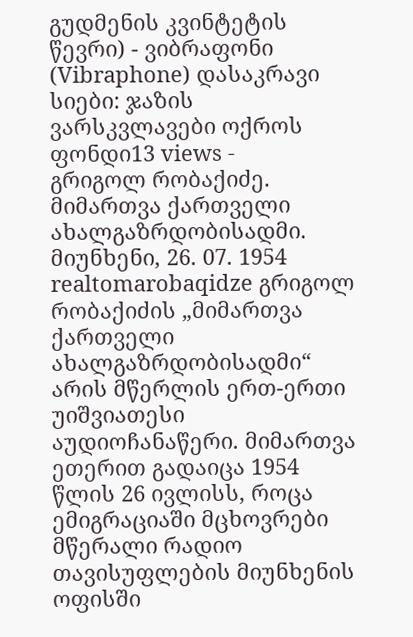გუდმენის კვინტეტის წევრი) - ვიბრაფონი (Vibraphone) დასაკრავი სიები: ჯაზის ვარსკვლავები ოქროს ფონდი13 views -
გრიგოლ რობაქიძე. მიმართვა ქართველი ახალგაზრდობისადმი. მიუნხენი, 26. 07. 1954
realtomarobaqidze გრიგოლ რობაქიძის „მიმართვა ქართველი ახალგაზრდობისადმი“ არის მწერლის ერთ-ერთი უიშვიათესი აუდიოჩანაწერი. მიმართვა ეთერით გადაიცა 1954 წლის 26 ივლისს, როცა ემიგრაციაში მცხოვრები მწერალი რადიო თავისუფლების მიუნხენის ოფისში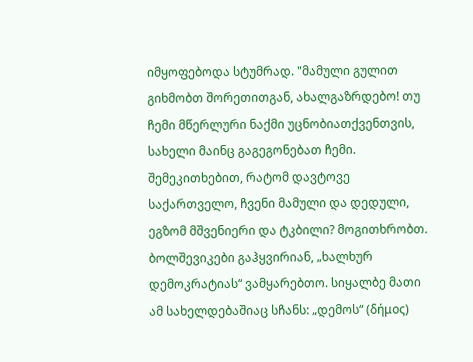იმყოფებოდა სტუმრად. "მამული გულით გიხმობთ შორეთითგან, ახალგაზრდებო! თუ ჩემი მწერლური ნაქმი უცნობიათქვენთვის, სახელი მაინც გაგეგონებათ ჩემი. შემეკითხებით, რატომ დავტოვე საქართველო, ჩვენი მამული და დედული, ეგზომ მშვენიერი და ტკბილი? მოგითხრობთ. ბოლშევიკები გაჰყვირიან, „ხალხურ დემოკრატიას“ ვამყარებთო. სიყალბე მათი ამ სახელდებაშიაც სჩანს: „დემოს“ (δήμος)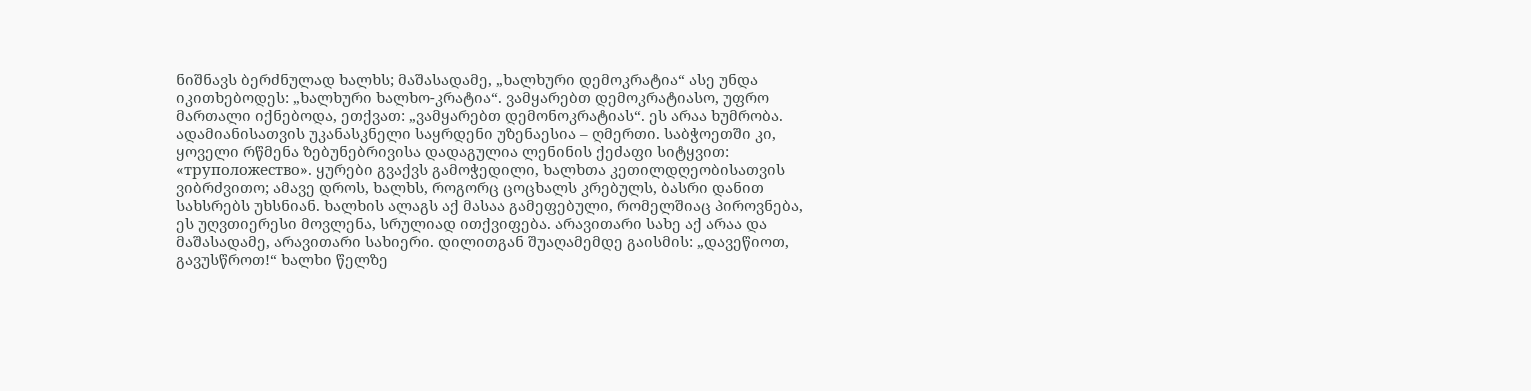ნიშნავს ბერძნულად ხალხს; მაშასადამე, „ხალხური დემოკრატია“ ასე უნდა იკითხებოდეს: „ხალხური ხალხო-კრატია“. ვამყარებთ დემოკრატიასო, უფრო მართალი იქნებოდა, ეთქვათ: „ვამყარებთ დემონოკრატიას“. ეს არაა ხუმრობა. ადამიანისათვის უკანასკნელი საყრდენი უზენაესია – ღმერთი. საბჭოეთში კი, ყოველი რწმენა ზებუნებრივისა დადაგულია ლენინის ქეძაფი სიტყვით: «труположество». ყურები გვაქვს გამოჭედილი, ხალხთა კეთილდღეობისათვის ვიბრძვითო; ამავე დროს, ხალხს, როგორც ცოცხალს კრებულს, ბასრი დანით სახსრებს უხსნიან. ხალხის ალაგს აქ მასაა გამეფებული, რომელშიაც პიროვნება, ეს უღვთიერესი მოვლენა, სრულიად ითქვიფება. არავითარი სახე აქ არაა და მაშასადამე, არავითარი სახიერი. დილითგან შუაღამემდე გაისმის: „დავეწიოთ, გავუსწროთ!“ ხალხი წელზე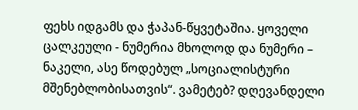ფეხს იდგამს და ჭაპან-წყვეტაშია. ყოველი ცალკეული - ნუმერია მხოლოდ და ნუმერი – ნაკელი, ასე წოდებულ „სოციალისტური მშენებლობისათვის“. ვამეტებ? დღევანდელი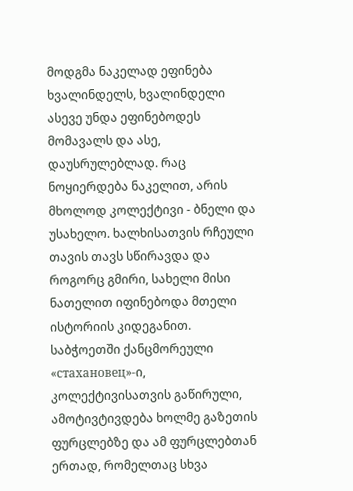მოდგმა ნაკელად ეფინება ხვალინდელს, ხვალინდელი ასევე უნდა ეფინებოდეს მომავალს და ასე, დაუსრულებლად. რაც ნოყიერდება ნაკელით, არის მხოლოდ კოლექტივი - ბნელი და უსახელო. ხალხისათვის რჩეული თავის თავს სწირავდა და როგორც გმირი, სახელი მისი ნათელით იფინებოდა მთელი ისტორიის კიდეგანით. საბჭოეთში ქანცმორეული «стахановец»-ი, კოლექტივისათვის გაწირული, ამოტივტივდება ხოლმე გაზეთის ფურცლებზე და ამ ფურცლებთან ერთად, რომელთაც სხვა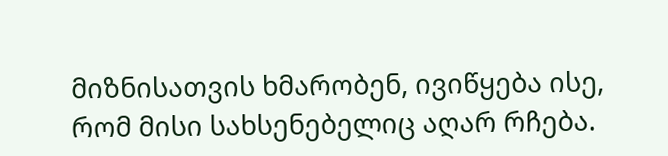მიზნისათვის ხმარობენ, ივიწყება ისე, რომ მისი სახსენებელიც აღარ რჩება.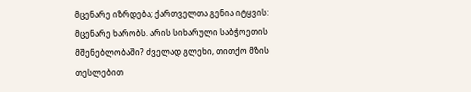მცენარე იზრდება; ქართველთა გენია იტყვის: მცენარე ხარობს. არის სიხარული საბჭოეთის მშენებლობაში? ძველად გლეხი, თითქო მზის თესლებით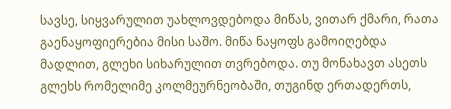სავსე, სიყვარულით უახლოვდებოდა მიწას, ვითარ ქმარი, რათა გაენაყოფიერებია მისი საშო. მიწა ნაყოფს გამოიღებდა მადლით, გლეხი სიხარულით თვრებოდა. თუ მონახავთ ასეთს გლეხს რომელიმე კოლმეურნეობაში, თუგინდ ერთადერთს,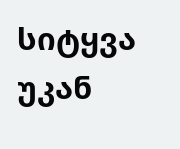სიტყვა უკან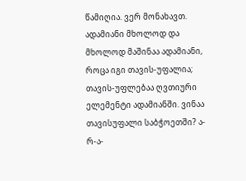წამიღია. ვერ მონახავთ. ადამიანი მხოლოდ და მხოლოდ მაშინაა ადამიანი, როცა იგი თავის-უფალია; თავის-უფლებაა ღვთიური ელემენტი ადამიანში. ვინაა თავისუფალი საბჭოეთში? ა-რ-ა-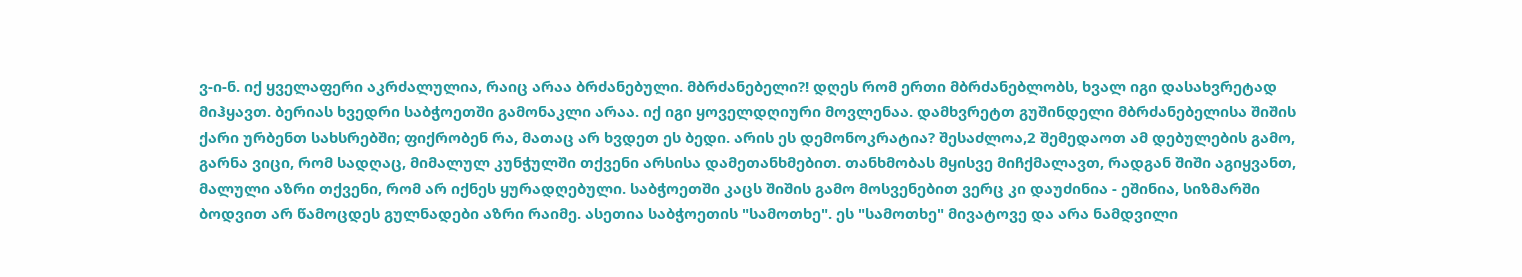ვ-ი-ნ. იქ ყველაფერი აკრძალულია, რაიც არაა ბრძანებული. მბრძანებელი?! დღეს რომ ერთი მბრძანებლობს, ხვალ იგი დასახვრეტად მიჰყავთ. ბერიას ხვედრი საბჭოეთში გამონაკლი არაა. იქ იგი ყოველდღიური მოვლენაა. დამხვრეტთ გუშინდელი მბრძანებელისა შიშის ქარი ურბენთ სახსრებში; ფიქრობენ რა, მათაც არ ხვდეთ ეს ბედი. არის ეს დემონოკრატია? შესაძლოა,2 შემედაოთ ამ დებულების გამო, გარნა ვიცი, რომ სადღაც, მიმალულ კუნჭულში თქვენი არსისა დამეთანხმებით. თანხმობას მყისვე მიჩქმალავთ, რადგან შიში აგიყვანთ, მალული აზრი თქვენი, რომ არ იქნეს ყურადღებული. საბჭოეთში კაცს შიშის გამო მოსვენებით ვერც კი დაუძინია - ეშინია, სიზმარში ბოდვით არ წამოცდეს გულნადები აზრი რაიმე. ასეთია საბჭოეთის "სამოთხე". ეს "სამოთხე" მივატოვე და არა ნამდვილი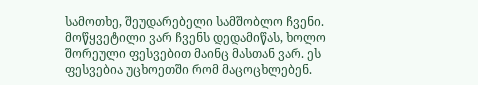სამოთხე, შეუდარებელი სამშობლო ჩვენი. მოწყვეტილი ვარ ჩვენს დედამიწას, ხოლო შორეული ფესვებით მაინც მასთან ვარ. ეს ფესვებია უცხოეთში რომ მაცოცხლებენ.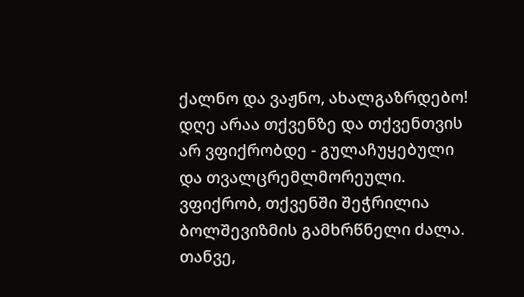ქალნო და ვაჟნო, ახალგაზრდებო! დღე არაა თქვენზე და თქვენთვის არ ვფიქრობდე - გულაჩუყებული და თვალცრემლმორეული. ვფიქრობ, თქვენში შეჭრილია ბოლშევიზმის გამხრწნელი ძალა. თანვე,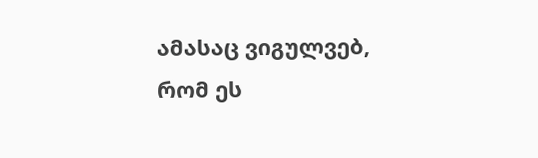ამასაც ვიგულვებ, რომ ეს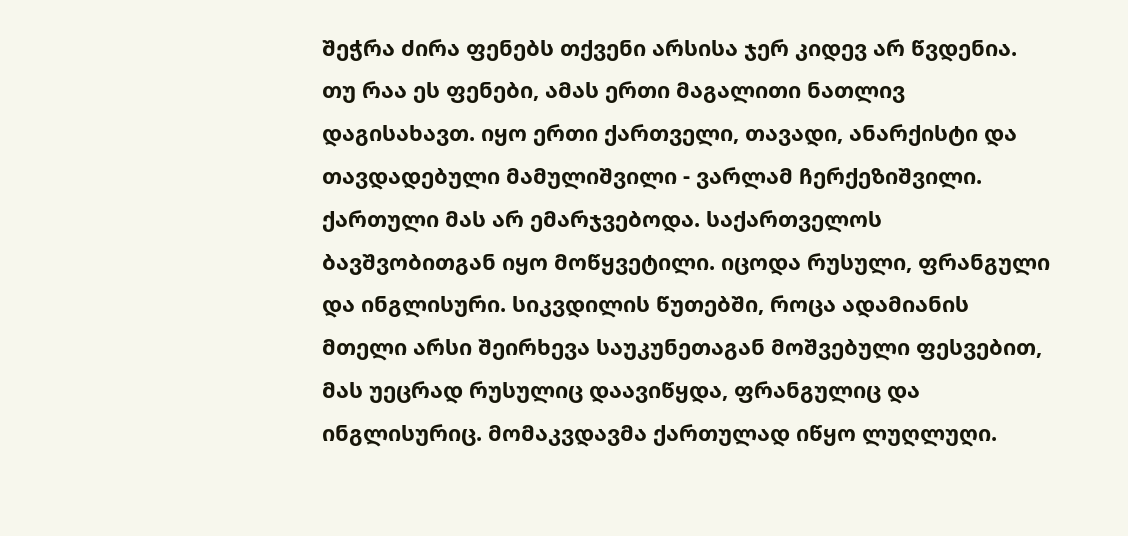შეჭრა ძირა ფენებს თქვენი არსისა ჯერ კიდევ არ წვდენია. თუ რაა ეს ფენები, ამას ერთი მაგალითი ნათლივ დაგისახავთ. იყო ერთი ქართველი, თავადი, ანარქისტი და თავდადებული მამულიშვილი - ვარლამ ჩერქეზიშვილი. ქართული მას არ ემარჯვებოდა. საქართველოს ბავშვობითგან იყო მოწყვეტილი. იცოდა რუსული, ფრანგული და ინგლისური. სიკვდილის წუთებში, როცა ადამიანის მთელი არსი შეირხევა საუკუნეთაგან მოშვებული ფესვებით, მას უეცრად რუსულიც დაავიწყდა, ფრანგულიც და ინგლისურიც. მომაკვდავმა ქართულად იწყო ლუღლუღი.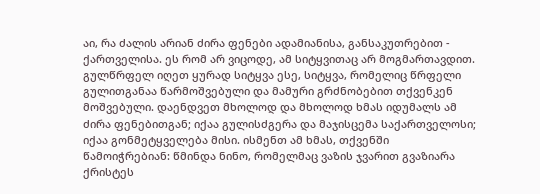აი, რა ძალის არიან ძირა ფენები ადამიანისა, განსაკუთრებით - ქართველისა. ეს რომ არ ვიცოდე, ამ სიტყვითაც არ მოგმართავდით. გულწრფელ იღეთ ყურად სიტყვა ესე, სიტყვა, რომელიც წრფელი გულითგანაა წარმოშვებული და მამური გრძნობებით თქვენკენ მოშვებული. დაენდვეთ მხოლოდ და მხოლოდ ხმას იდუმალს ამ ძირა ფენებითგან; იქაა გულისძგერა და მაჯისცემა საქართველოსი; იქაა გონმეტყველება მისი. ისმენთ ამ ხმას, თქვენში წამოიჭრებიან: წმინდა ნინო, რომელმაც ვაზის ჯვარით გვაზიარა ქრისტეს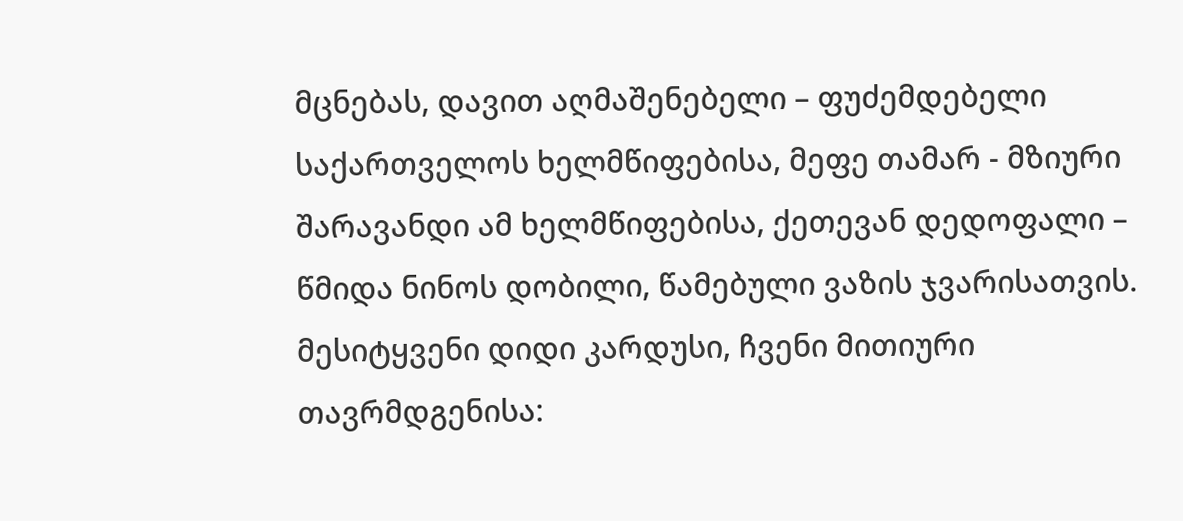მცნებას, დავით აღმაშენებელი – ფუძემდებელი საქართველოს ხელმწიფებისა, მეფე თამარ - მზიური შარავანდი ამ ხელმწიფებისა, ქეთევან დედოფალი – წმიდა ნინოს დობილი, წამებული ვაზის ჯვარისათვის. მესიტყვენი დიდი კარდუსი, ჩვენი მითიური თავრმდგენისა: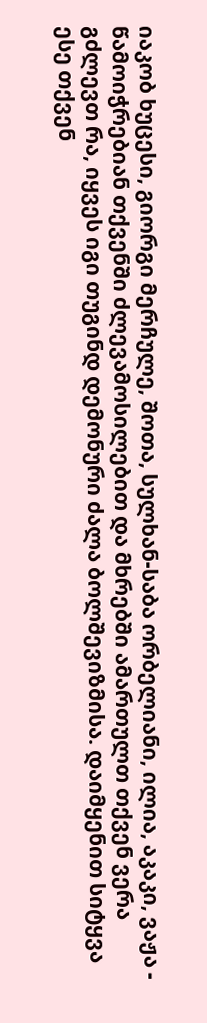იაკობ ხუცესი, გიორგი მერჩულე, შოთა, სულხან-საბა ორბელიანი, ილია, აკაკი, ვაჟა - წამოიჭრებიან თქვენში ძლევამოსილებით და მხრებში ამართულთ თქვენ ვერა გძლევთ რა, იყვეს იგი თუგინდ დემონური ძალა ბოლშევიზმისა. დაიმყენით სიტყვა ესე თქვენ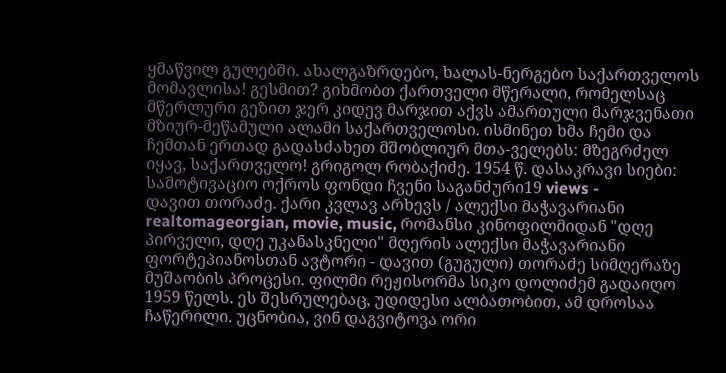ყმაწვილ გულებში. ახალგაზრდებო, ხალას-ნერგებო საქართველოს მომავლისა! გესმით? გიხმობთ ქართველი მწერალი, რომელსაც მწერლური გეზით ჯერ კიდევ მარჯით აქვს ამართული მარჯვენათი მზიურ-მეწამული ალამი საქართველოსი. ისმინეთ ხმა ჩემი და ჩემთან ერთად გადასძახეთ მშობლიურ მთა-ველებს: მზეგრძელ იყავ, საქართველო! გრიგოლ რობაქიძე. 1954 წ. დასაკრავი სიები: სამოტივაციო ოქროს ფონდი ჩვენი საგანძური19 views -
დავით თორაძე. ქარი კვლავ არხევს / ალექსი მაჭავარიანი
realtomageorgian, movie, music, რომანსი კინოფილმიდან "დღე პირველი, დღე უკანასკნელი" მღერის ალექსი მაჭავარიანი ფორტეპიანოსთან ავტორი - დავით (გუგული) თორაძე სიმღერაზე მუშაობის პროცესი. ფილმი რეჟისორმა სიკო დოლიძემ გადაიღო 1959 წელს. ეს შესრულებაც, უდიდესი ალბათობით, ამ დროსაა ჩაწერილი. უცნობია, ვინ დაგვიტოვა ორი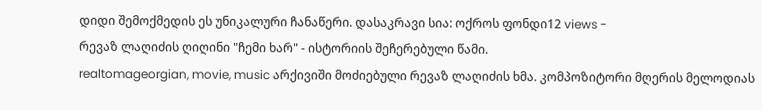დიდი შემოქმედის ეს უნიკალური ჩანაწერი. დასაკრავი სია: ოქროს ფონდი12 views -
რევაზ ლაღიძის ღიღინი "ჩემი ხარ" - ისტორიის შეჩერებული წამი.
realtomageorgian, movie, music არქივიში მოძიებული რევაზ ლაღიძის ხმა. კომპოზიტორი მღერის მელოდიას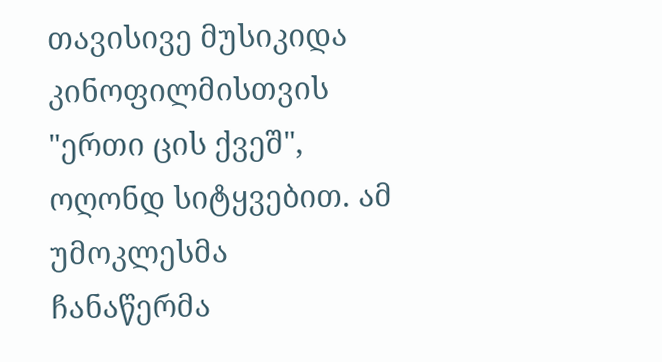თავისივე მუსიკიდა კინოფილმისთვის "ერთი ცის ქვეშ", ოღონდ სიტყვებით. ამ უმოკლესმა ჩანაწერმა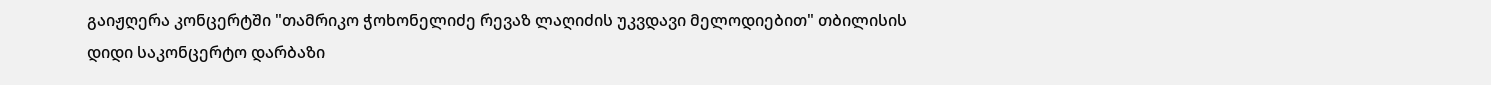გაიჟღერა კონცერტში "თამრიკო ჭოხონელიძე რევაზ ლაღიძის უკვდავი მელოდიებით" თბილისის დიდი საკონცერტო დარბაზი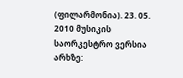(ფილარმონია). 23. 05. 2010 მუსიკის საორკესტრო ვერსია არხზე: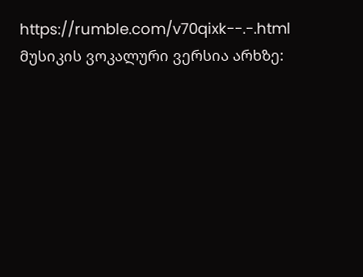https://rumble.com/v70qixk--.-.html მუსიკის ვოკალური ვერსია არხზე: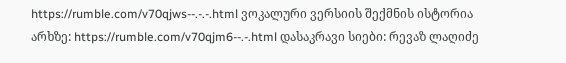https://rumble.com/v70qjws--.-.-.html ვოკალური ვერსიის შექმნის ისტორია არხზე: https://rumble.com/v70qjm6--.-.html დასაკრავი სიები: რევაზ ლაღიძე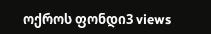ოქროს ფონდი3 views